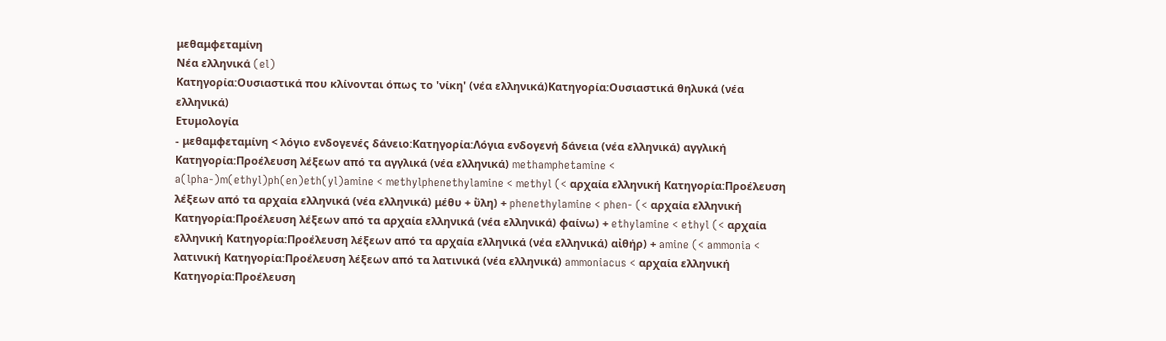μεθαμφεταμίνη
Νέα ελληνικά (el)
Κατηγορία:Ουσιαστικά που κλίνονται όπως το 'νίκη' (νέα ελληνικά)Κατηγορία:Ουσιαστικά θηλυκά (νέα ελληνικά)
Ετυμολογία
- μεθαμφεταμίνη < λόγιο ενδογενές δάνειο:Κατηγορία:Λόγια ενδογενή δάνεια (νέα ελληνικά) αγγλική Κατηγορία:Προέλευση λέξεων από τα αγγλικά (νέα ελληνικά) methamphetamine < a(lpha-)m(ethyl)ph(en)eth(yl)amine < methylphenethylamine < methyl (< αρχαία ελληνική Κατηγορία:Προέλευση λέξεων από τα αρχαία ελληνικά (νέα ελληνικά) μέθυ + ὕλη) + phenethylamine < phen- (< αρχαία ελληνική Κατηγορία:Προέλευση λέξεων από τα αρχαία ελληνικά (νέα ελληνικά) φαίνω) + ethylamine < ethyl (< αρχαία ελληνική Κατηγορία:Προέλευση λέξεων από τα αρχαία ελληνικά (νέα ελληνικά) αἰθήρ) + amine (< ammonia < λατινική Κατηγορία:Προέλευση λέξεων από τα λατινικά (νέα ελληνικά) ammoniacus < αρχαία ελληνική Κατηγορία:Προέλευση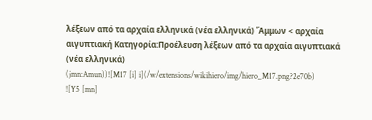λέξεων από τα αρχαία ελληνικά (νέα ελληνικά) Ἄμμων < αρχαία αιγυπτιακή Κατηγορία:Προέλευση λέξεων από τα αρχαία αιγυπτιακά (νέα ελληνικά)
(jmn:Amun))![M17 [i] i](/w/extensions/wikihiero/img/hiero_M17.png?2e70b)
![Y5 [mn]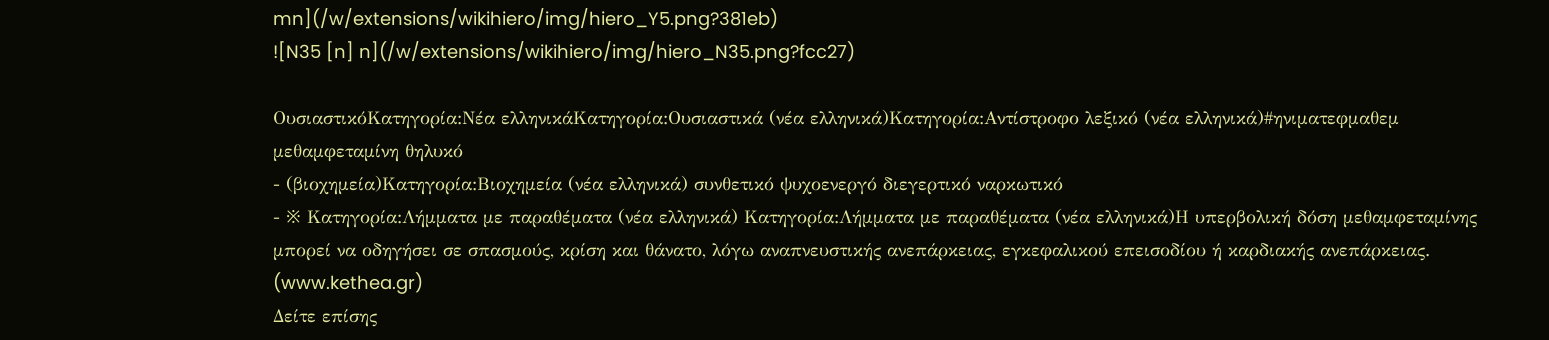mn](/w/extensions/wikihiero/img/hiero_Y5.png?381eb)
![N35 [n] n](/w/extensions/wikihiero/img/hiero_N35.png?fcc27)

ΟυσιαστικόΚατηγορία:Νέα ελληνικάΚατηγορία:Ουσιαστικά (νέα ελληνικά)Κατηγορία:Αντίστροφο λεξικό (νέα ελληνικά)#ηνιματεφμαθεμ
μεθαμφεταμίνη θηλυκό
- (βιοχημεία)Κατηγορία:Βιοχημεία (νέα ελληνικά) συνθετικό ψυχοενεργό διεγερτικό ναρκωτικό
- ※ Κατηγορία:Λήμματα με παραθέματα (νέα ελληνικά) Κατηγορία:Λήμματα με παραθέματα (νέα ελληνικά)Η υπερβολική δόση μεθαμφεταμίνης μπορεί να οδηγήσει σε σπασμούς, κρίση και θάνατο, λόγω αναπνευστικής ανεπάρκειας, εγκεφαλικού επεισοδίου ή καρδιακής ανεπάρκειας. (www.kethea.gr)
Δείτε επίσης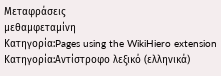Μεταφράσεις
μεθαμφεταμίνη
Κατηγορία:Pages using the WikiHiero extension
Κατηγορία:Αντίστροφο λεξικό (ελληνικά)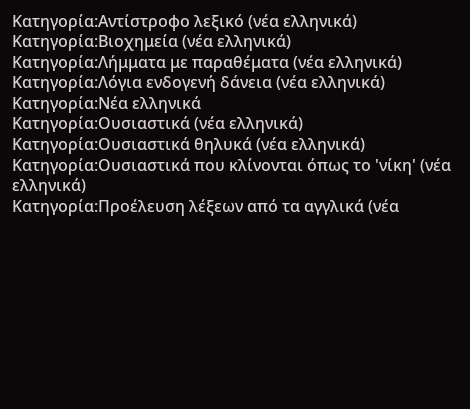Κατηγορία:Αντίστροφο λεξικό (νέα ελληνικά)
Κατηγορία:Βιοχημεία (νέα ελληνικά)
Κατηγορία:Λήμματα με παραθέματα (νέα ελληνικά)
Κατηγορία:Λόγια ενδογενή δάνεια (νέα ελληνικά)
Κατηγορία:Νέα ελληνικά
Κατηγορία:Ουσιαστικά (νέα ελληνικά)
Κατηγορία:Ουσιαστικά θηλυκά (νέα ελληνικά)
Κατηγορία:Ουσιαστικά που κλίνονται όπως το 'νίκη' (νέα ελληνικά)
Κατηγορία:Προέλευση λέξεων από τα αγγλικά (νέα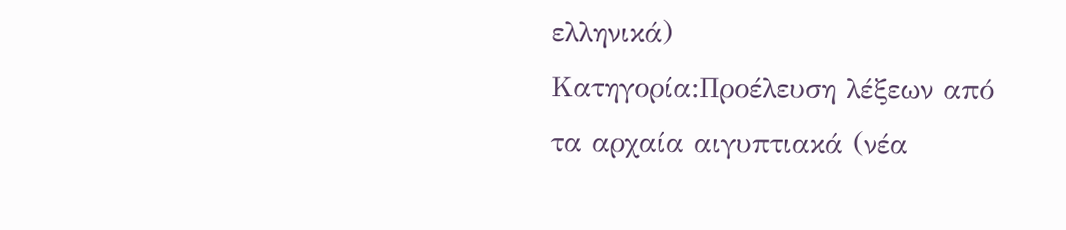ελληνικά)
Κατηγορία:Προέλευση λέξεων από τα αρχαία αιγυπτιακά (νέα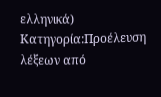ελληνικά)
Κατηγορία:Προέλευση λέξεων από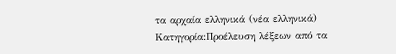τα αρχαία ελληνικά (νέα ελληνικά)
Κατηγορία:Προέλευση λέξεων από τα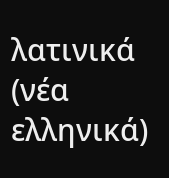λατινικά (νέα ελληνικά)